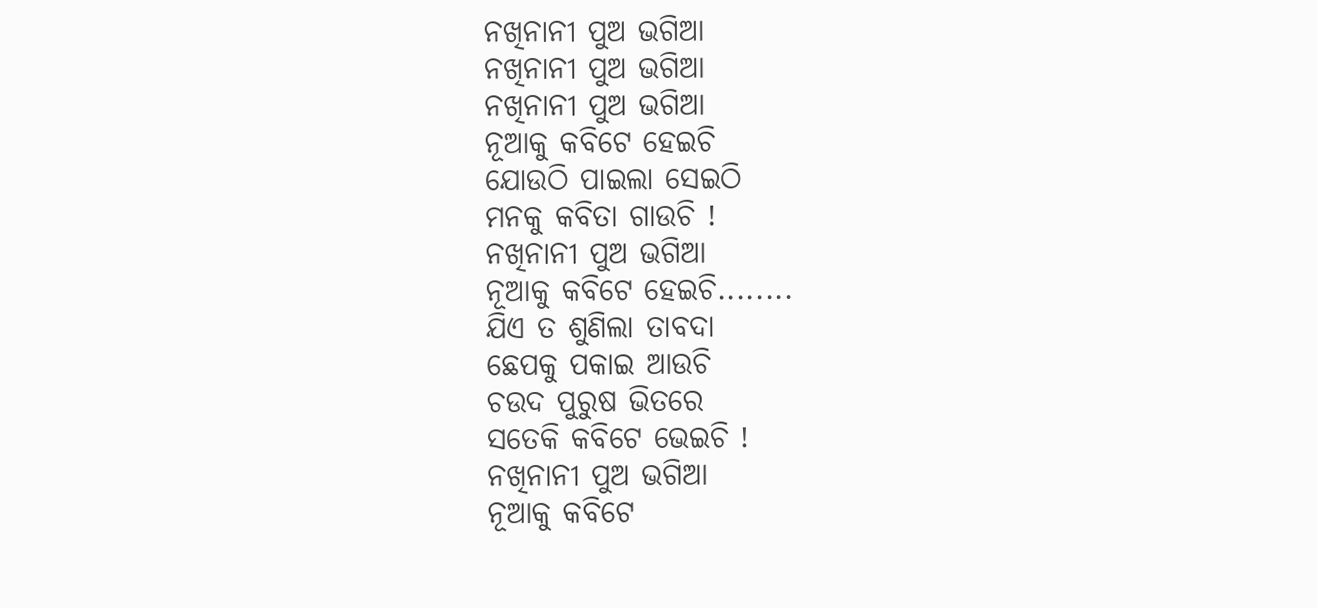ନଖିନାନୀ ପୁଅ ଭଗିଆ
ନଖିନାନୀ ପୁଅ ଭଗିଆ
ନଖିନାନୀ ପୁଅ ଭଗିଆ
ନୂଆକୁ କବିଟେ ହେଇଚି
ଯୋଉଠି ପାଇଲା ସେଇଠି
ମନକୁ କବିତା ଗାଉଚି !
ନଖିନାନୀ ପୁଅ ଭଗିଆ
ନୂଆକୁ କବିଟେ ହେଇଚି........
ଯିଏ ତ ଶୁଣିଲା ତାବଦା
ଛେପକୁ ପକାଇ ଆଉଚି
ଚଉଦ ପୁରୁଷ ଭିତରେ
ସତେକି କବିଟେ ଭେଇଚି !
ନଖିନାନୀ ପୁଅ ଭଗିଆ
ନୂଆକୁ କବିଟେ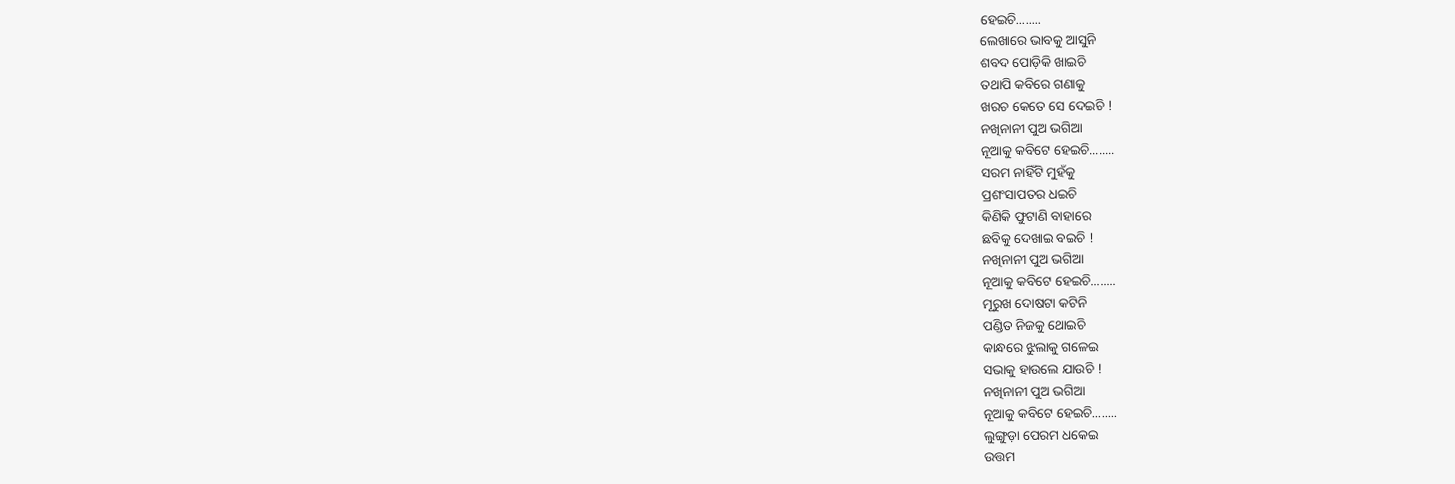ହେଇଚି........
ଲେଖାରେ ଭାବକୁ ଆସୁନି
ଶବଦ ପୋଡ଼ିକି ଖାଇଚି
ତଥାପି କବିରେ ଗଣାକୁ
ଖରଚ କେତେ ସେ ଦେଇଚି !
ନଖିନାନୀ ପୁଅ ଭଗିଆ
ନୂଆକୁ କବିଟେ ହେଇଚି........
ସରମ ନାହିଁଟି ମୁହଁକୁ
ପ୍ରଶଂସାପତର ଧଇଚି
କିଣିକି ଫୁଟାଣି ବାହାରେ
ଛବିକୁ ଦେଖାଇ ବଇଚି !
ନଖିନାନୀ ପୁଅ ଭଗିଆ
ନୂଆକୁ କବିଟେ ହେଇଚି........
ମୂରୁଖ ଦୋଷଟା କଟିନି
ପଣ୍ଡିତ ନିଜକୁ ଥୋଇଚି
କାନ୍ଧରେ ଝୁଲାକୁ ଗଳେଇ
ସଭାକୁ ହାଉଲେ ଯାଉଚି !
ନଖିନାନୀ ପୁଅ ଭଗିଆ
ନୂଆକୁ କବିଟେ ହେଇଚି........
ଲୁଙ୍ଗୁଡ଼ା ପେରମ ଧକେଇ
ଉତ୍ତମ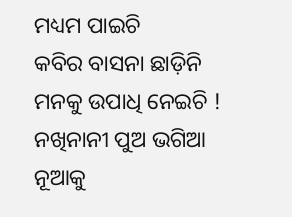ମଧ୍ୟମ ପାଇଚି
କବିର ବାସନା ଛାଡ଼ିନି
ମନକୁ ଉପାଧି ନେଇଚି !
ନଖିନାନୀ ପୁଅ ଭଗିଆ
ନୂଆକୁ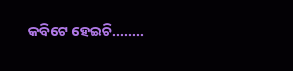କବିଟେ ହେଇଚି........